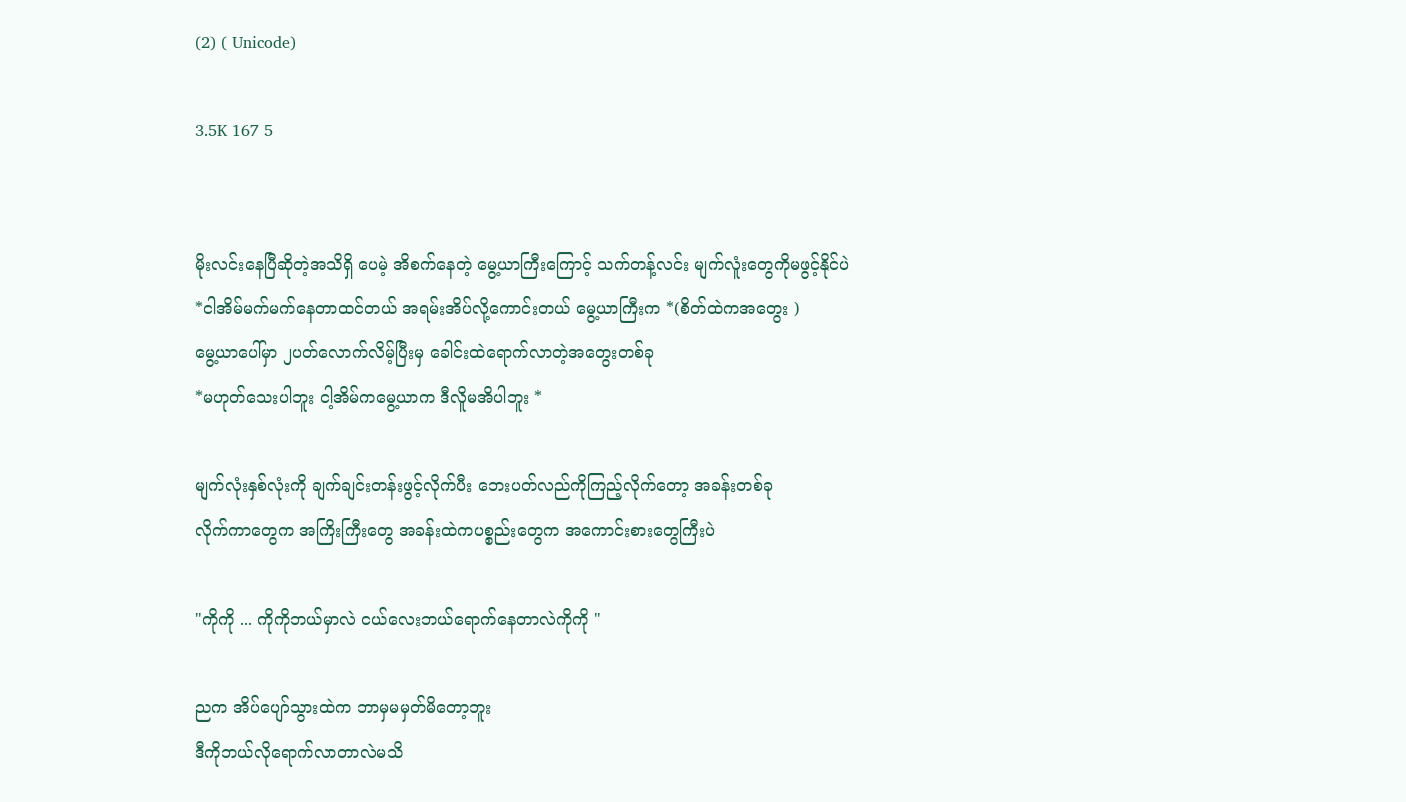(2) ( Unicode)

3.5K 167 5


မိုးလင်းနေပြီဆိုတဲ့အသိရှိ‌ ပေမဲ့ အိစက်နေတဲ့ မွေ့ယာကြီးကြောင့် သက်တန့်လင်း မျက်လူံးတွေကိုမဖွင့်နိုင်ပဲ
*ငါအိမ်မက်မက်နေတာထင်တယ် အရမ်းအိပ်လို့ကောင်းတယ် မွေ့ယာကြီးက *(စိတ်ထဲကအတွေး )
မွေ့ယာပေါ်မှာ ၂ပတ်လောက်လိမ့်ပြီးမှ ခေါင်းထဲရောက်လာတဲ့အတွေးတစ်ခု
*မဟုတ်သေးပါဘူး ငါ့အိမ်ကမွေ့ယာက ဒီလိူမအိပါဘူး *

မျက်လုံးနှစ်လုံးကို ချက်ချင်းတန်းဖွင့်လိုက်ပီး ဘေးပတ်လည်ကိုကြည့်လိုက်တော့ အခန်းတစ်ခု
လိုက်ကာတွေက အကြိးကြီးတွေ အခန်းထဲကပစ္စည်းတွေက အကောင်းစားတွေကြီးပဲ

"ကိုကို ... ကိုကိုဘယ်မှာလဲ ငယ်လေးဘယ်ရောက်နေတာလဲကိုကို "

ညက အိပ်ပျော်သွားထဲက ဘာမှမမှတ်မိတော့ဘူး
ဒီကိုဘယ်လိုရောက်လာတာလဲမသိ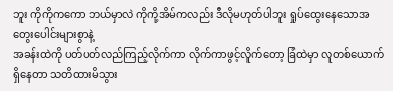ဘူး ကိုကိုကကော ဘယ်မှာလဲ ကိုကို့အိမ်ကလည်း ဒီလိုမဟုတ်ပါဘူး ရှုပ်ထွေးနေသောအတွေးပေါင်းများစွာနဲ့
အခန်းထဲကို ပတ်ပတ်လည်ကြည့်လိုက်ကာ လိုက်ကာဖွင့်လိူက်တော့ ခြံထဲမှာ လူတစ်ယောက်ရှိနေတာ သတိထားမိသွား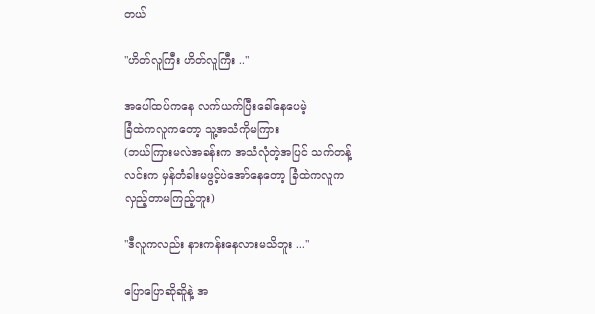တယ်

"ဟိတ်လူကြီး ဟိတ်လူကြီး .."

အပေါ်ထပ်ကနေ လက်ယက်ပြီးခေါ်နေပေမဲ့
ခြံထဲကလူကတော့ သူ့အသံကိုမကြား
(ဘယ်ကြားမလဲအခန်းက အသံလုံတဲ့အပြင် သက်တန့် လင်းက မှန်တံခါးမဖွင့်ပဲအော်နေတော့ ခြံထဲကလူက လှည့်တာမကြည့်ဘူး)

"ဒီလူကလည်း နားကန်းနေလားမသိဘူး ..."

ပြောပြောဆိုဆိူနဲ့ အ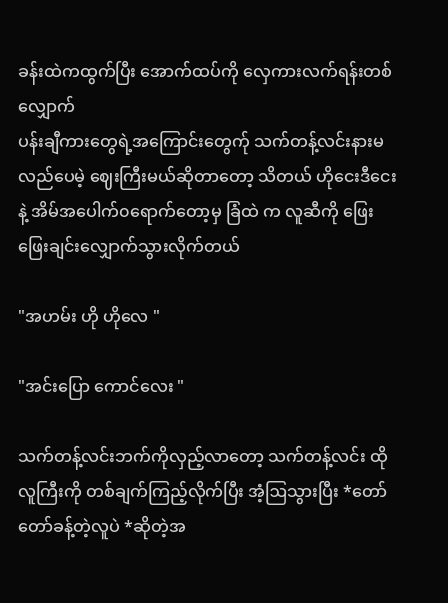ခန်းထဲကထွက်ပြီး အောက်ထပ်ကို လှေကားလက်ရန်းတစ်လျှောက်
ပန်းချီကားတွေရဲ့အကြောင်းတွေက်ု သက်တန့်လင်းနားမလည်ပေမဲ့ ဈေးကြီးမယ်ဆိုတာတော့ သိတယ် ဟိုငေးဒီငေးနဲ့ အိမ်အပေါက်၀ရောက်တော့မှ ခြံထဲ က လူဆီကို ဖြေးဖြေးချင်းလျှောက်သွားလိုက်တယ်

"အဟမ်း ဟို ဟိုလေ "

"အင်းပြော ကောင်လေး "

သက်တန့်လင်းဘက်ကိုလှည့်လာတော့ သက်တန့်လင်း ထိုလူကြီးကို တစ်ချက်ကြည့်လိုက်ပြီး အံ့ဩသွားပြီး *တော်တော်ခန့်တဲ့လူပဲ *ဆိုတဲ့အ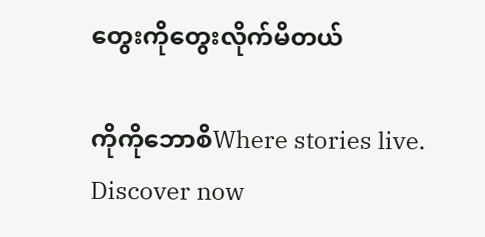တွေးကိုတွေးလိုက်မိတယ်

ကိုကိုဘောစိWhere stories live. Discover now